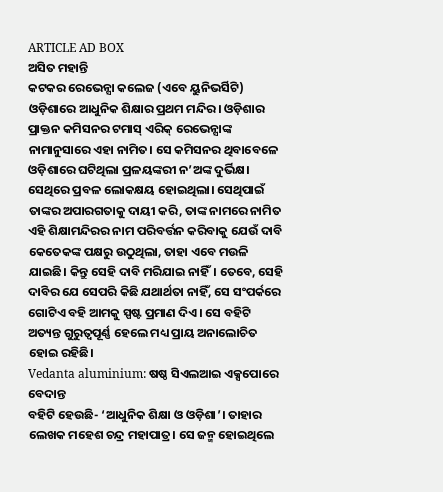ARTICLE AD BOX
ଅସିତ ମହାନ୍ତି
କଟକର ରେଭେନ୍ସା କଲେଜ (ଏବେ ୟୁନିଭର୍ସିଟି) ଓଡ଼ିଶାରେ ଆଧୁନିକ ଶିକ୍ଷାର ପ୍ରଥମ ମନ୍ଦିର। ଓଡ଼ିଶାର ପ୍ରାକ୍ତନ କମିସନର ଟମାସ୍ ଏରିକ୍ ରେଭେନ୍ସାଙ୍କ ନାମାନୁସାରେ ଏହା ନାମିତ। ସେ କମିସନର ଥିବାବେଳେ ଓଡ଼ିଶାରେ ଘଟିଥିଲା ପ୍ରଳୟଙ୍କରୀ ନ’ଅଙ୍କ ଦୁର୍ଭିକ୍ଷ। ସେଥିରେ ପ୍ରବଳ ଲୋକକ୍ଷୟ ହୋଇଥିଲା। ସେଥିପାଇଁ ତାଙ୍କର ଅପାରଗତାକୁ ଦାୟୀ କରି, ତାଙ୍କ ନାମରେ ନାମିତ ଏହି ଶିକ୍ଷାମନ୍ଦିରର ନାମ ପରିବର୍ତ୍ତନ କରିବାକୁ ଯେଉଁ ଦାବି କେତେକଙ୍କ ପକ୍ଷରୁ ଉଠୁଥିଲା, ତାହା ଏବେ ମଉଳି ଯାଇଛି। କିନ୍ତୁ ସେହି ଦାବି ମରିଯାଇ ନାହିଁ। ତେବେ, ସେହି ଦାବିର ଯେ ସେପରି କିଛି ଯଥାର୍ଥତା ନାହିଁ, ସେ ସଂପର୍କରେ ଗୋଟିଏ ବହି ଆମକୁ ସ୍ପଷ୍ଟ ପ୍ରମାଣ ଦିଏ। ସେ ବହିଟି ଅତ୍ୟନ୍ତ ଗୁରୁତ୍ବପୂର୍ଣ୍ଣ ହେଲେ ମଧ୍ୟ ପ୍ରାୟ ଅନାଲୋଚିତ ହୋଇ ରହିଛି।
Vedanta aluminium: ଷଷ୍ଠ ସିଏଲଆଇ ଏକ୍ସପୋରେ ବେଦାନ୍ତ
ବହିଟି ହେଉଛି- ‘ଆଧୁନିକ ଶିକ୍ଷା ଓ ଓଡ଼ିଶା’। ତାହାର ଲେଖକ ମହେଶ ଚନ୍ଦ୍ର ମହାପାତ୍ର। ସେ ଜନ୍ମ ହୋଇଥିଲେ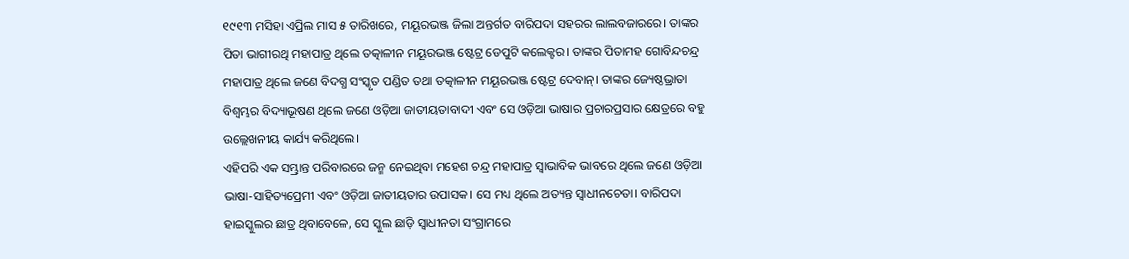୧୯୧୩ ମସିହା ଏପ୍ରିଲ ମାସ ୫ ତାରିଖରେ, ମୟୂରଭଞ୍ଜ ଜିଲା ଅନ୍ତର୍ଗତ ବାରିପଦା ସହରର ଲାଲବଜାରରେ। ତାଙ୍କର ପିତା ଭାଗୀରଥି ମହାପାତ୍ର ଥିଲେ ତତ୍କାଳୀନ ମୟୂରଭଞ୍ଜ ଷ୍ଟେଟ୍ର ଡେପୁଟି କଲେକ୍ଟର। ତାଙ୍କର ପିତାମହ ଗୋବିନ୍ଦଚନ୍ଦ୍ର ମହାପାତ୍ର ଥିଲେ ଜଣେ ବିଦଗ୍ଧ ସଂସ୍କୃତ ପଣ୍ଡିତ ତଥା ତତ୍କାଳୀନ ମୟୂରଭଞ୍ଜ ଷ୍ଟେଟ୍ର ଦେବାନ୍। ତାଙ୍କର ଜ୍ୟେଷ୍ଠଭ୍ରାତା ବିଶ୍ବମ୍ଭର ବିଦ୍ୟାଭୂଷଣ ଥିଲେ ଜଣେ ଓଡ଼ିଆ ଜାତୀୟତାବାଦୀ ଏବଂ ସେ ଓଡ଼ିଆ ଭାଷାର ପ୍ରଚାରପ୍ରସାର କ୍ଷେତ୍ରରେ ବହୁ ଉଲ୍ଲେଖନୀୟ କାର୍ଯ୍ୟ କରିଥିଲେ।
ଏହିପରି ଏକ ସମ୍ଭ୍ରାନ୍ତ ପରିବାରରେ ଜନ୍ମ ନେଇଥିବା ମହେଶ ଚନ୍ଦ୍ର ମହାପାତ୍ର ସ୍ବାଭାବିକ ଭାବରେ ଥିଲେ ଜଣେ ଓଡ଼ିଆ ଭାଷା-ସାହିତ୍ୟପ୍ରେମୀ ଏବଂ ଓଡ଼ିଆ ଜାତୀୟତାର ଉପାସକ। ସେ ମଧ୍ୟ ଥିଲେ ଅତ୍ୟନ୍ତ ସ୍ବାଧୀନଚେତା। ବାରିପଦା ହାଇସ୍କୁଲର ଛାତ୍ର ଥିବାବେଳେ, ସେ ସ୍କୁଲ ଛାଡ଼ି ସ୍ବାଧୀନତା ସଂଗ୍ରାମରେ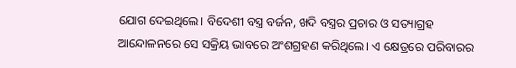ଯୋଗ ଦେଇଥିଲେ। ବିଦେଶୀ ବସ୍ତ୍ର ବର୍ଜନ, ଖଦି ବସ୍ତ୍ରର ପ୍ରଚାର ଓ ସତ୍ୟାଗ୍ରହ ଆନ୍ଦୋଳନରେ ସେ ସକ୍ରିୟ ଭାବରେ ଅଂଶଗ୍ରହଣ କରିଥିଲେ। ଏ କ୍ଷେତ୍ରରେ ପରିବାରର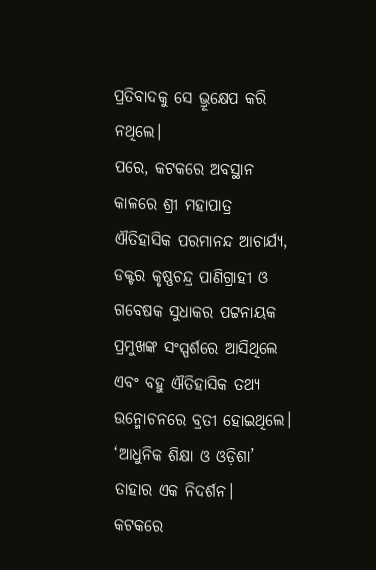ପ୍ରତିବାଦକୁ ସେ ଭ୍ରୂକ୍ଷେପ କରି ନଥିଲେ।
ପରେ, କଟକରେ ଅବସ୍ଥାନ କାଳରେ ଶ୍ରୀ ମହାପାତ୍ର ଐତିହାସିକ ପରମାନନ୍ଦ ଆଚାର୍ଯ୍ୟ, ଡକ୍ଟର କୃଷ୍ଣଚନ୍ଦ୍ର ପାଣିଗ୍ରାହୀ ଓ ଗବେଷକ ସୁଧାକର ପଟ୍ଟନାୟକ ପ୍ରମୁଖଙ୍କ ସଂସ୍ପର୍ଶରେ ଆସିଥିଲେ ଏବଂ ବହୁ ଐତିହାସିକ ତଥ୍ୟ ଉନ୍ମୋଚନରେ ବ୍ରତୀ ହୋଇଥିଲେ। ‘ଆଧୁନିକ ଶିକ୍ଷା ଓ ଓଡ଼ିଶା’ ତାହାର ଏକ ନିଦର୍ଶନ।
କଟକରେ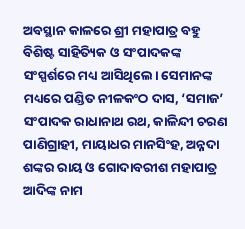ଅବସ୍ଥାନ କାଳରେ ଶ୍ରୀ ମହାପାତ୍ର ବହୁ ବିଶିଷ୍ଟ ସାହିତ୍ୟିକ ଓ ସଂପାଦକଙ୍କ ସଂସ୍ପର୍ଶରେ ମଧ୍ୟ ଆସିଥିଲେ। ସେମାନଙ୍କ ମଧ୍ୟରେ ପଣ୍ଡିତ ନୀଳକଂଠ ଦାସ, ‘ସମାଜ’ ସଂପାଦକ ରାଧାନାଥ ରଥ, କାଳିନ୍ଦୀ ଚରଣ ପାଣିଗ୍ରାହୀ, ମାୟାଧର ମାନସିଂହ, ଅନ୍ନଦା ଶଙ୍କର ରାୟ ଓ ଗୋଦାବରୀଶ ମହାପାତ୍ର ଆଦିଙ୍କ ନାମ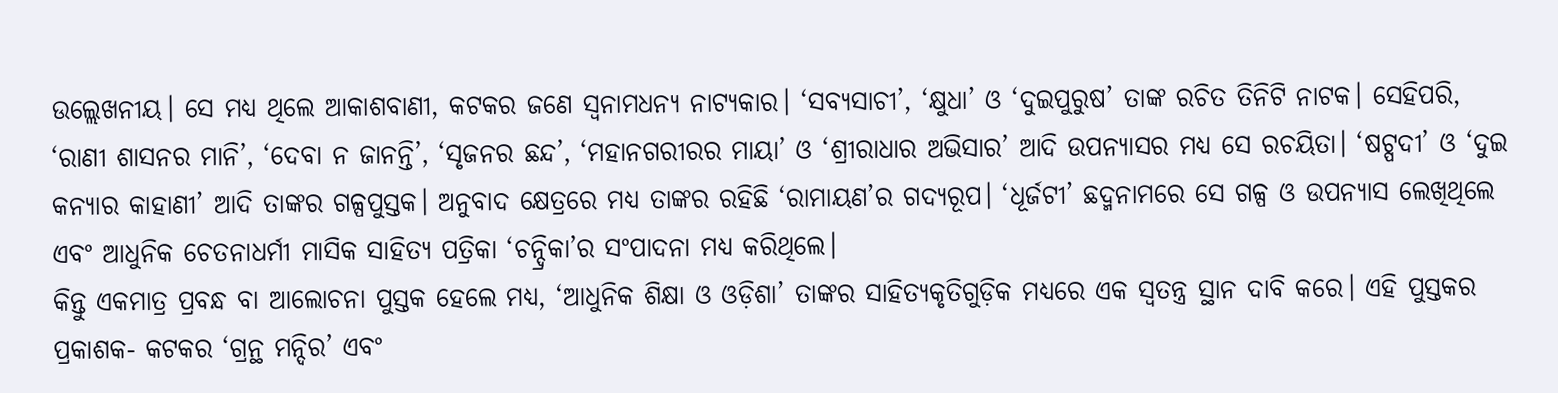ଉଲ୍ଲେଖନୀୟ। ସେ ମଧ୍ୟ ଥିଲେ ଆକାଶବାଣୀ, କଟକର ଜଣେ ସ୍ବନାମଧନ୍ୟ ନାଟ୍ୟକାର। ‘ସବ୍ୟସାଚୀ’, ‘କ୍ଷୁଧା’ ଓ ‘ଦୁଇପୁରୁଷ’ ତାଙ୍କ ରଚିତ ତିନିଟି ନାଟକ। ସେହିପରି, ‘ରାଣୀ ଶାସନର ମାନି’, ‘ଦେବା ନ ଜାନନ୍ତି’, ‘ସୃଜନର ଛନ୍ଦ’, ‘ମହାନଗରୀରର ମାୟା’ ଓ ‘ଶ୍ରୀରାଧାର ଅଭିସାର’ ଆଦି ଉପନ୍ୟାସର ମଧ୍ୟ ସେ ରଚୟିତା। ‘ଷଟ୍ପଦୀ’ ଓ ‘ଦୁଇ କନ୍ୟାର କାହାଣୀ’ ଆଦି ତାଙ୍କର ଗଳ୍ପପୁସ୍ତକ। ଅନୁବାଦ କ୍ଷେତ୍ରରେ ମଧ୍ୟ ତାଙ୍କର ରହିଛି ‘ରାମାୟଣ’ର ଗଦ୍ୟରୂପ। ‘ଧୂର୍ଜଟୀ’ ଛଦ୍ମନାମରେ ସେ ଗଳ୍ପ ଓ ଉପନ୍ୟାସ ଲେଖିଥିଲେ ଏବଂ ଆଧୁନିକ ଚେତନାଧର୍ମୀ ମାସିକ ସାହିତ୍ୟ ପତ୍ରିକା ‘ଚନ୍ଦ୍ରିକା’ର ସଂପାଦନା ମଧ୍ୟ କରିଥିଲେ।
କିନ୍ତୁ ଏକମାତ୍ର ପ୍ରବନ୍ଧ ବା ଆଲୋଚନା ପୁସ୍ତକ ହେଲେ ମଧ୍ୟ, ‘ଆଧୁନିକ ଶିକ୍ଷା ଓ ଓଡ଼ିଶା’ ତାଙ୍କର ସାହିତ୍ୟକୃତିଗୁଡ଼ିକ ମଧ୍ୟରେ ଏକ ସ୍ବତନ୍ତ୍ର ସ୍ଥାନ ଦାବି କରେ। ଏହି ପୁସ୍ତକର ପ୍ରକାଶକ- କଟକର ‘ଗ୍ରନ୍ଥ ମନ୍ଦିର’ ଏବଂ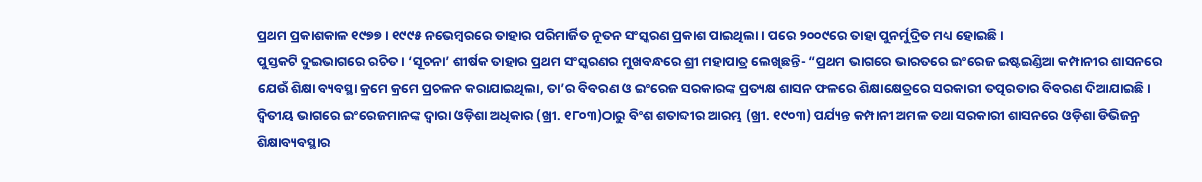ପ୍ରଥମ ପ୍ରକାଶକାଳ ୧୯୭୭। ୧୯୯୫ ନଭେମ୍ବରରେ ତାହାର ପରିମାର୍ଜିତ ନୂତନ ସଂସ୍କରଣ ପ୍ରକାଶ ପାଇଥିଲା। ପରେ ୨୦୦୯ରେ ତାହା ପୁନର୍ମୁଦ୍ରିତ ମଧ୍ୟ ହୋଇଛି।
ପୁସ୍ତକଟି ଦୁଇଭାଗରେ ରଚିତ। ‘ସୂଚନା’ ଶୀର୍ଷକ ତାହାର ପ୍ରଥମ ସଂସ୍କରଣର ମୁଖବନ୍ଧରେ ଶ୍ରୀ ମହାପାତ୍ର ଲେଖିଛନ୍ତି- “ପ୍ରଥମ ଭାଗରେ ଭାରତରେ ଇଂରେଜ ଇଷ୍ଟଇଣ୍ଡିଆ କମ୍ପାନୀର ଶାସନରେ ଯେଉଁ ଶିକ୍ଷା ବ୍ୟବସ୍ଥା କ୍ରମେ କ୍ରମେ ପ୍ରଚଳନ କରାଯାଇଥିଲା, ତା’ର ବିବରଣ ଓ ଇଂରେଜ ସରକାରଙ୍କ ପ୍ରତ୍ୟକ୍ଷ ଶାସନ ଫଳରେ ଶିକ୍ଷାକ୍ଷେତ୍ରରେ ସରକାରୀ ତତ୍ପରତାର ବିବରଣ ଦିଆଯାଇଛି। ଦ୍ବିତୀୟ ଭାଗରେ ଇଂରେଜମାନଙ୍କ ଦ୍ବାରା ଓଡ଼ିଶା ଅଧିକାର (ଖ୍ରୀ. ୧୮୦୩)ଠାରୁ ବିଂଶ ଶତାବ୍ଦୀର ଆରମ୍ଭ (ଖ୍ରୀ. ୧୯୦୩) ପର୍ଯ୍ୟନ୍ତ କମ୍ପାନୀ ଅମଳ ତଥା ସରକାରୀ ଶାସନରେ ଓଡ଼ିଶା ଡିଭିଜନ୍ର ଶିକ୍ଷାବ୍ୟବସ୍ଥାର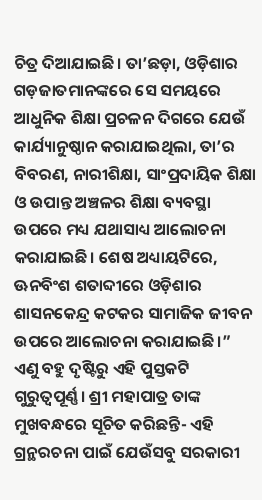ଚିତ୍ର ଦିଆଯାଇଛି। ତା’ଛଡ଼ା, ଓଡ଼ିଶାର ଗଡ଼ଜାତମାନଙ୍କରେ ସେ ସମୟରେ ଆଧୁନିକ ଶିକ୍ଷା ପ୍ରଚଳନ ଦିଗରେ ଯେଉଁ କାର୍ଯ୍ୟାନୁଷ୍ଠାନ କରାଯାଇଥିଲା, ତା’ର ବିବରଣ, ନାରୀଶିକ୍ଷା, ସାଂପ୍ରଦାୟିକ ଶିକ୍ଷା ଓ ଉପାନ୍ତ ଅଞ୍ଚଳର ଶିକ୍ଷା ବ୍ୟବସ୍ଥା ଉପରେ ମଧ୍ୟ ଯଥାସାଧ୍ୟ ଆଲୋଚନା କରାଯାଇଛି। ଶେଷ ଅଧ୍ୟାୟଟିରେ, ଊନବିଂଶ ଶତାବ୍ଦୀରେ ଓଡ଼ିଶାର ଶାସନକେନ୍ଦ୍ର କଟକର ସାମାଜିକ ଜୀବନ ଉପରେ ଆଲୋଚନା କରାଯାଇଛି।”
ଏଣୁ ବହୁ ଦୃଷ୍ଟିରୁ ଏହି ପୁସ୍ତକଟି ଗୁରୁତ୍ବପୂର୍ଣ୍ଣ। ଶ୍ରୀ ମହାପାତ୍ର ତାଙ୍କ ମୁଖବନ୍ଧରେ ସୂଚିତ କରିଛନ୍ତି- ଏହି ଗ୍ରନ୍ଥରଚନା ପାଇଁ ଯେଉଁସବୁ ସରକାରୀ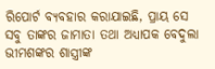ରିପୋର୍ଟ ବ୍ୟବହାର କରାଯାଇଛି, ପ୍ରାୟ ସେ ସବୁ ତାଙ୍କର ଜାମାତା ତଥା ଅଧ୍ୟାପକ ବେଦୁଲା ଭୀମଶଙ୍କର ଶାସ୍ତ୍ରୀଙ୍କ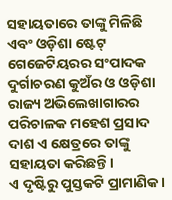ସହାୟତାରେ ତାଙ୍କୁ ମିଳିଛି ଏବଂ ଓଡ଼ିଶା ଷ୍ଟେଟ୍ ଗେଜେଟିୟରର ସଂପାଦକ ଦୁର୍ଗାଚରଣ କୁଅଁର ଓ ଓଡ଼ିଶା ରାଜ୍ୟ ଅଭିଲେଖାଗାରର ପରିଚାଳକ ମହେଶ ପ୍ରସାଦ ଦାଶ ଏ କ୍ଷେତ୍ରରେ ତାଙ୍କୁ ସହାୟତା କରିଛନ୍ତି।
ଏ ଦୃଷ୍ଟିରୁ ପୁସ୍ତକଟି ପ୍ରାମାଣିକ।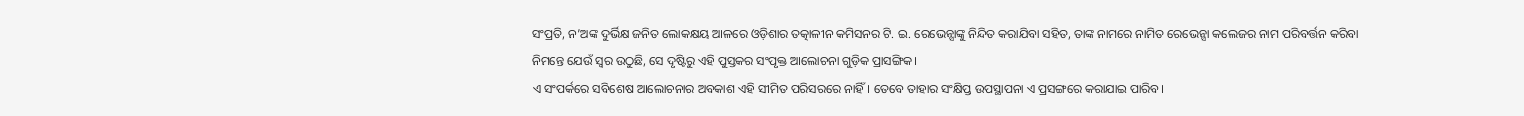ସଂପ୍ରତି, ନ’ଅଙ୍କ ଦୁର୍ଭିକ୍ଷ ଜନିତ ଲୋକକ୍ଷୟ ଆଳରେ ଓଡ଼ିଶାର ତତ୍କାଳୀନ କମିସନର ଟି. ଇ. ରେଭେନ୍ସାଙ୍କୁ ନିନ୍ଦିତ କରାଯିବା ସହିତ, ତାଙ୍କ ନାମରେ ନାମିତ ରେଭେନ୍ସା କଲେଜର ନାମ ପରିବର୍ତ୍ତନ କରିବା ନିମନ୍ତେ ଯେଉଁ ସ୍ବର ଉଠୁଛି, ସେ ଦୃଷ୍ଟିରୁ ଏହି ପୁସ୍ତକର ସଂପୃକ୍ତ ଆଲୋଚନା ଗୁଡ଼ିକ ପ୍ରାସଙ୍ଗିକ।
ଏ ସଂପର୍କରେ ସବିଶେଷ ଆଲୋଚନାର ଅବକାଶ ଏହି ସୀମିତ ପରିସରରେ ନାହିଁ। ତେବେ ତାହାର ସଂକ୍ଷିପ୍ତ ଉପସ୍ଥାପନା ଏ ପ୍ରସଙ୍ଗରେ କରାଯାଇ ପାରିବ।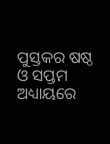ପୁସ୍ତକର ଷଷ୍ଠ ଓ ସପ୍ତମ ଅଧ୍ୟାୟରେ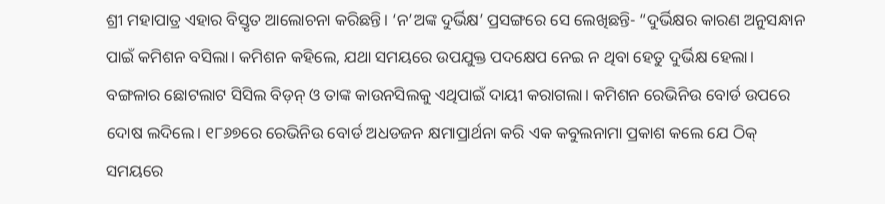ଶ୍ରୀ ମହାପାତ୍ର ଏହାର ବିସ୍ତୃତ ଆଲୋଚନା କରିଛନ୍ତି। ‘ନ’ଅଙ୍କ ଦୁର୍ଭିକ୍ଷ’ ପ୍ରସଙ୍ଗରେ ସେ ଲେଖିଛନ୍ତି- “ଦୁର୍ଭିକ୍ଷର କାରଣ ଅନୁସନ୍ଧାନ ପାଇଁ କମିଶନ ବସିଲା। କମିଶନ କହିଲେ, ଯଥା ସମୟରେ ଉପଯୁକ୍ତ ପଦକ୍ଷେପ ନେଇ ନ ଥିବା ହେତୁ ଦୁର୍ଭିକ୍ଷ ହେଲା। ବଙ୍ଗଳାର ଛୋଟଲାଟ ସିସିଲ ବିଡ଼ନ୍ ଓ ତାଙ୍କ କାଉନସିଲକୁ ଏଥିପାଇଁ ଦାୟୀ କରାଗଲା। କମିଶନ ରେଭିନିଉ ବୋର୍ଡ ଉପରେ ଦୋଷ ଲଦିଲେ। ୧୮୬୭ରେ ରେଭିନିଉ ବୋର୍ଡ ଅଧଡଜନ କ୍ଷମାପ୍ରାର୍ଥନା କରି ଏକ କବୁଲନାମା ପ୍ରକାଶ କଲେ ଯେ ଠିକ୍ ସମୟରେ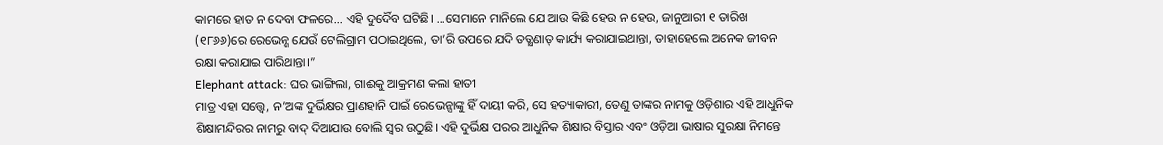କାମରେ ହାତ ନ ଦେବା ଫଳରେ... ଏହି ଦୁର୍ଦୈବ ଘଟିଛି। ...ସେମାନେ ମାନିଲେ ଯେ ଆଉ କିଛି ହେଉ ନ ହେଉ, ଜାନୁଆରୀ ୧ ତାରିଖ (୧୮୬୬)ରେ ରେଭେନ୍ଶ ଯେଉଁ ଟେଲିଗ୍ରାମ ପଠାଇଥିଲେ, ତା’ରି ଉପରେ ଯଦି ତତ୍କ୍ଷଣାତ୍ କାର୍ଯ୍ୟ କରାଯାଇଥାନ୍ତା, ତାହାହେଲେ ଅନେକ ଜୀବନ ରକ୍ଷା କରାଯାଇ ପାରିଥାନ୍ତା।”
Elephant attack: ଘର ଭାଙ୍ଗିଲା, ଗାଈକୁ ଆକ୍ରମଣ କଲା ହାତୀ
ମାତ୍ର ଏହା ସତ୍ତ୍ବେ, ନ’ଅଙ୍କ ଦୁର୍ଭିକ୍ଷର ପ୍ରାଣହାନି ପାଇଁ ରେଭେନ୍ସାଙ୍କୁ ହିଁ ଦାୟୀ କରି, ସେ ହତ୍ୟାକାରୀ, ତେଣୁ ତାଙ୍କର ନାମକୁ ଓଡ଼ିଶାର ଏହି ଆଧୁନିକ ଶିକ୍ଷାମନ୍ଦିରର ନାମରୁ ବାଦ୍ ଦିଆଯାଉ ବୋଲି ସ୍ବର ଉଠୁଛି। ଏହି ଦୁର୍ଭିକ୍ଷ ପରର ଆଧୁନିକ ଶିକ୍ଷାର ବିସ୍ତାର ଏବଂ ଓଡ଼ିଆ ଭାଷାର ସୁରକ୍ଷା ନିମନ୍ତେ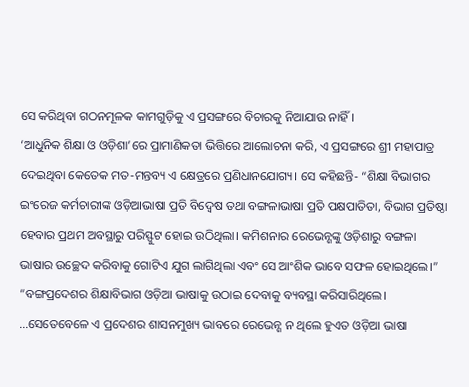ସେ କରିଥିବା ଗଠନମୂଳକ କାମଗୁଡ଼ିକୁ ଏ ପ୍ରସଙ୍ଗରେ ବିଚାରକୁ ନିଆଯାଉ ନାହିଁ।
‘ଆଧୁନିକ ଶିକ୍ଷା ଓ ଓଡ଼ିଶା’ରେ ପ୍ରାମାଣିକତା ଭିତ୍ତିରେ ଆଲୋଚନା କରି, ଏ ପ୍ରସଙ୍ଗରେ ଶ୍ରୀ ମହାପାତ୍ର ଦେଇଥିବା କେତେକ ମତ-ମନ୍ତବ୍ୟ ଏ କ୍ଷେତ୍ରରେ ପ୍ରଣିଧାନଯୋଗ୍ୟ। ସେ କହିଛନ୍ତି- “ଶିକ୍ଷା ବିଭାଗର ଇଂରେଜ କର୍ମଚାରୀଙ୍କ ଓଡ଼ିଆଭାଷା ପ୍ରତି ବିଦ୍ବେଷ ତଥା ବଙ୍ଗଳାଭାଷା ପ୍ରତି ପକ୍ଷପାତିତା, ବିଭାଗ ପ୍ରତିଷ୍ଠା ହେବାର ପ୍ରଥମ ଅବସ୍ଥାରୁ ପରିସ୍ଫୁଟ ହୋଇ ଉଠିଥିଲା। କମିଶନାର ରେଭେନ୍ଶଙ୍କୁ ଓଡ଼ିଶାରୁ ବଙ୍ଗଳା ଭାଷାର ଉଚ୍ଛେଦ କରିବାକୁ ଗୋଟିଏ ଯୁଗ ଲାଗିଥିଲା ଏବଂ ସେ ଆଂଶିକ ଭାବେ ସଫଳ ହୋଇଥିଲେ।” “ବଙ୍ଗପ୍ରଦେଶର ଶିକ୍ଷାବିଭାଗ ଓଡ଼ିଆ ଭାଷାକୁ ଉଠାଇ ଦେବାକୁ ବ୍ୟବସ୍ଥା କରିସାରିଥିଲେ। ...ସେତେବେଳେ ଏ ପ୍ରଦେଶର ଶାସନମୁଖ୍ୟ ଭାବରେ ରେଭେନ୍ଶ ନ ଥିଲେ ହୁଏତ ଓଡ଼ିଆ ଭାଷା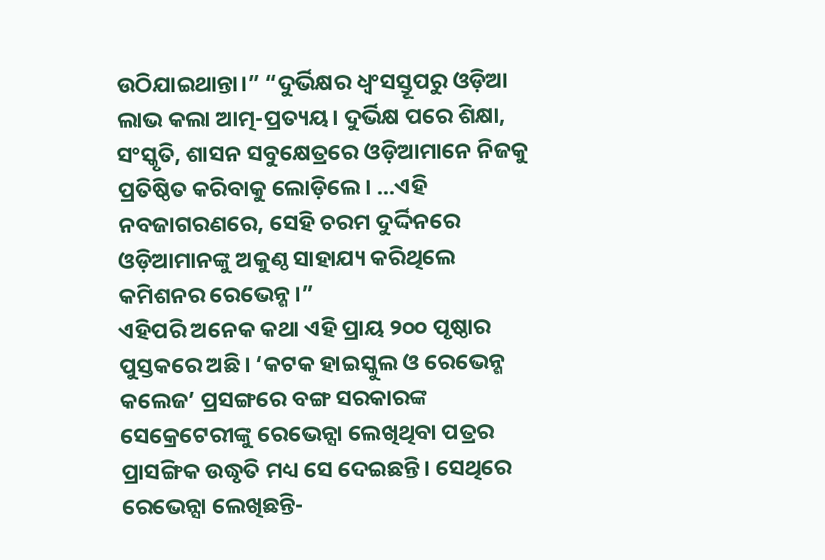ଉଠିଯାଇଥାନ୍ତା।” “ଦୁର୍ଭିକ୍ଷର ଧ୍ବଂସସ୍ତୂପରୁ ଓଡ଼ିଆ ଲାଭ କଲା ଆତ୍ମ-ପ୍ରତ୍ୟୟ। ଦୁର୍ଭିକ୍ଷ ପରେ ଶିକ୍ଷା, ସଂସ୍କୃତି, ଶାସନ ସବୁକ୍ଷେତ୍ରରେ ଓଡ଼ିଆମାନେ ନିଜକୁ ପ୍ରତିଷ୍ଠିତ କରିବାକୁ ଲୋଡ଼ିଲେ। ...ଏହି ନବଜାଗରଣରେ, ସେହି ଚରମ ଦୁର୍ଦ୍ଦିନରେ ଓଡ଼ିଆମାନଙ୍କୁ ଅକୁଣ୍ଠ ସାହାଯ୍ୟ କରିଥିଲେ କମିଶନର ରେଭେନ୍ଶ।”
ଏହିପରି ଅନେକ କଥା ଏହି ପ୍ରାୟ ୨୦୦ ପୃଷ୍ଠାର ପୁସ୍ତକରେ ଅଛି। ‘କଟକ ହାଇସ୍କୁଲ ଓ ରେଭେନ୍ଶ କଲେଜ’ ପ୍ରସଙ୍ଗରେ ବଙ୍ଗ ସରକାରଙ୍କ ସେକ୍ରେଟେରୀଙ୍କୁ ରେଭେନ୍ସା ଲେଖିଥିବା ପତ୍ରର ପ୍ରାସଙ୍ଗିକ ଉଦ୍ଧୃତି ମଧ୍ୟ ସେ ଦେଇଛନ୍ତି। ସେଥିରେ ରେଭେନ୍ସା ଲେଖିଛନ୍ତି-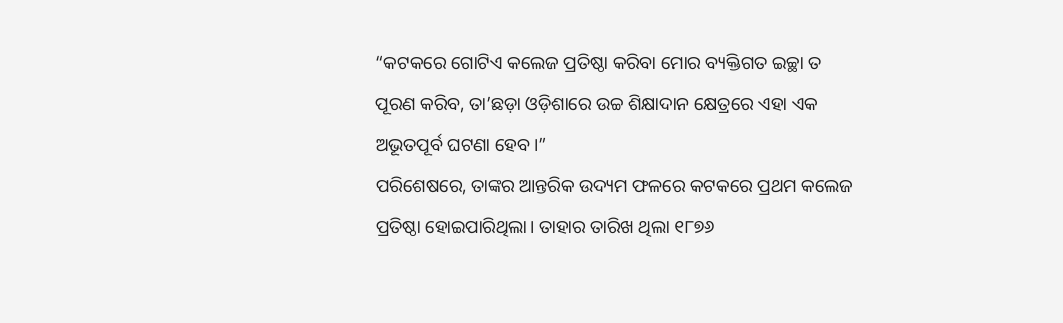“କଟକରେ ଗୋଟିଏ କଲେଜ ପ୍ରତିଷ୍ଠା କରିବା ମୋର ବ୍ୟକ୍ତିଗତ ଇଚ୍ଛା ତ ପୂରଣ କରିବ, ତା’ଛଡ଼ା ଓଡ଼ିଶାରେ ଉଚ୍ଚ ଶିକ୍ଷାଦାନ କ୍ଷେତ୍ରରେ ଏହା ଏକ ଅଭୂତପୂର୍ବ ଘଟଣା ହେବ।”
ପରିଶେଷରେ, ତାଙ୍କର ଆନ୍ତରିକ ଉଦ୍ୟମ ଫଳରେ କଟକରେ ପ୍ରଥମ କଲେଜ ପ୍ରତିଷ୍ଠା ହୋଇପାରିଥିଲା। ତାହାର ତାରିଖ ଥିଲା ୧୮୭୬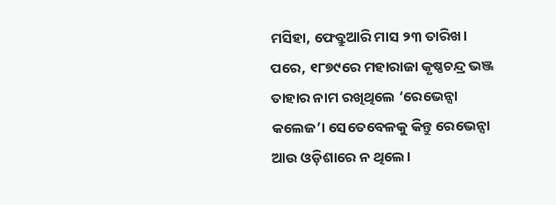ମସିହା, ଫେବ୍ରୁଆରି ମାସ ୨୩ ତାରିଖ। ପରେ, ୧୮୭୯ରେ ମହାରାଜା କୃଷ୍ଣଚନ୍ଦ୍ର ଭଞ୍ଜ ତାହାର ନାମ ରଖିଥିଲେ ‘ରେଭେନ୍ସା କଲେଜ’। ସେତେବେଳକୁ କିନ୍ତୁ ରେଭେନ୍ସା ଆଉ ଓଡ଼ିଶାରେ ନ ଥିଲେ।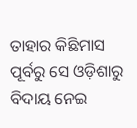ତାହାର କିଛିମାସ ପୂର୍ବରୁ ସେ ଓଡ଼ିଶାରୁ ବିଦାୟ ନେଇ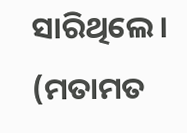ସାରିଥିଲେ।
(ମତାମତ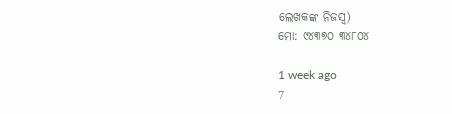ଲେଖକଙ୍କ ନିଜସ୍ବ)
ମୋ: ୯୪୩୭୦ ୩୪୮୦୪

1 week ago
7